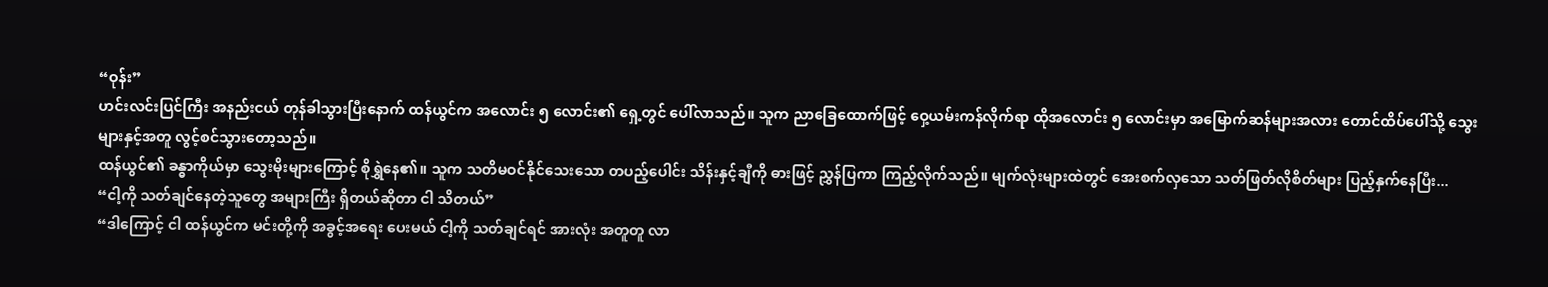“ဝုန်း”
ဟင်းလင်းပြင်ကြီး အနည်းငယ် တုန်ခါသွားပြီးနောက် ထန်ယွင်က အလောင်း ၅ လောင်း၏ ရှေ့တွင် ပေါ်လာသည်။ သူက ညာခြေထောက်ဖြင့် ဝှေ့ယမ်းကန်လိုက်ရာ ထိုအလောင်း ၅ လောင်းမှာ အမြောက်ဆန်များအလား တောင်ထိပ်ပေါ်သို့ သွေးများနှင့်အတူ လွင့်စင်သွားတော့သည်။
ထန်ယွင်၏ ခန္ဓာကိုယ်မှာ သွေးမိုးများကြောင့် စိုရွှဲနေ၏။ သူက သတိမဝင်နိုင်သေးသော တပည့်ပေါင်း သိန်းနှင့်ချီကို ဓားဖြင့် ညွှန်ပြကာ ကြည့်လိုက်သည်။ မျက်လုံးများထဲတွင် အေးစက်လှသော သတ်ဖြတ်လိုစိတ်များ ပြည့်နှက်နေပြီး...
“ငါ့ကို သတ်ချင်နေတဲ့သူတွေ အများကြီး ရှိတယ်ဆိုတာ ငါ သိတယ်”
“ဒါကြောင့် ငါ ထန်ယွင်က မင်းတို့ကို အခွင့်အရေး ပေးမယ် ငါ့ကို သတ်ချင်ရင် အားလုံး အတူတူ လာ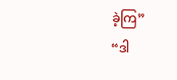ခဲ့ကြ”
“ဒါ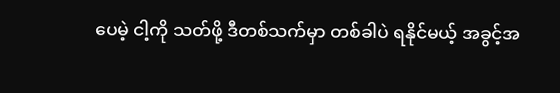ပေမဲ့ ငါ့ကို သတ်ဖို့ ဒီတစ်သက်မှာ တစ်ခါပဲ ရနိုင်မယ့် အခွင့်အ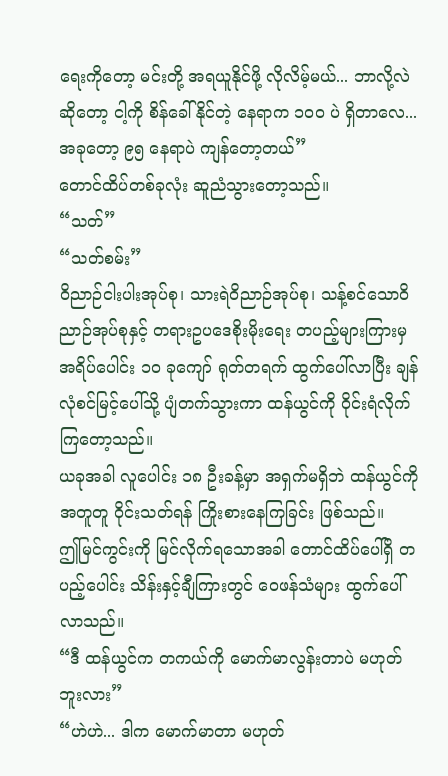ရေးကိုတော့ မင်းတို့ အရယူနိုင်ဖို့ လိုလိမ့်မယ်... ဘာလို့လဲဆိုတော့ ငါ့ကို စိန်ခေါ်နိုင်တဲ့ နေရာက ၁၀၀ ပဲ ရှိတာလေ... အခုတော့ ၉၅ နေရာပဲ ကျန်တော့တယ်”
တောင်ထိပ်တစ်ခုလုံး ဆူညံသွားတော့သည်။
“သတ်”
“သတ်စမ်း”
ဝိညာဉ်ငါးပါးအုပ်စု၊ သားရဲဝိညာဉ်အုပ်စု၊ သန့်စင်သောဝိညာဉ်အုပ်စုနှင့် တရားဥပဒေစိုးမိုးရေး တပည့်များကြားမှ အရိပ်ပေါင်း ၁၀ ခုကျော် ရုတ်တရက် ထွက်ပေါ်လာပြီး ချန်လုံစင်မြင့်ပေါ်သို့ ပျံတက်သွားကာ ထန်ယွင်ကို ဝိုင်းရံလိုက်ကြတော့သည်။
ယခုအခါ လူပေါင်း ၁၈ ဦးခန့်မှာ အရှက်မရှိဘဲ ထန်ယွင်ကို အတူတူ ဝိုင်းသတ်ရန် ကြိုးစားနေကြခြင်း ဖြစ်သည်။
ဤမြင်ကွင်းကို မြင်လိုက်ရသောအခါ တောင်ထိပ်ပေါ်ရှိ တပည့်ပေါင်း သိန်းနှင့်ချီကြားတွင် ဝေဖန်သံများ ထွက်ပေါ်လာသည်။
“ဒီ ထန်ယွင်က တကယ်ကို မောက်မာလွန်းတာပဲ မဟုတ်ဘူးလား”
“ဟဲဟဲ... ဒါက မောက်မာတာ မဟုတ်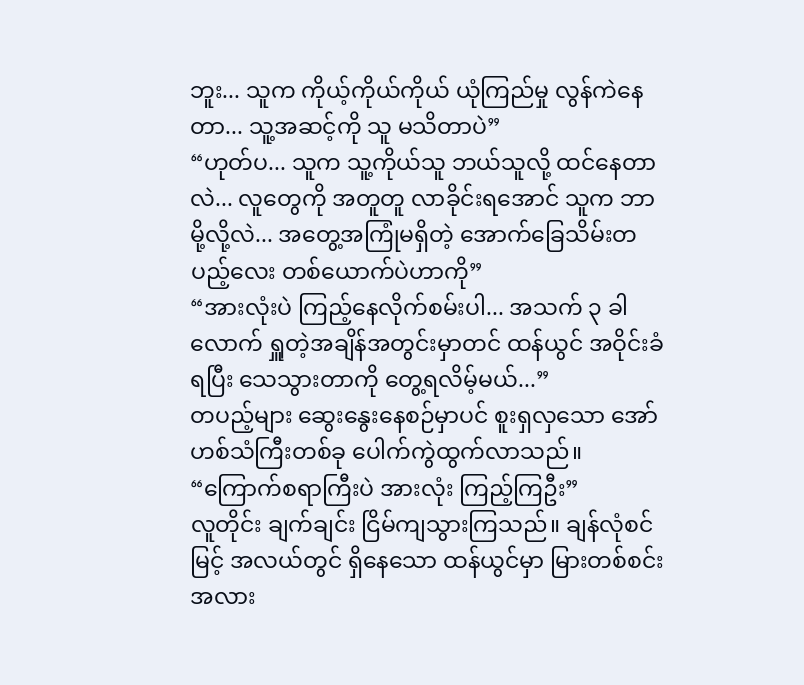ဘူး... သူက ကိုယ့်ကိုယ်ကိုယ် ယုံကြည်မှု လွန်ကဲနေတာ... သူ့အဆင့်ကို သူ မသိတာပဲ”
“ဟုတ်ပ... သူက သူ့ကိုယ်သူ ဘယ်သူလို့ ထင်နေတာလဲ... လူတွေကို အတူတူ လာခိုင်းရအောင် သူက ဘာမို့လို့လဲ... အတွေ့အကြုံမရှိတဲ့ အောက်ခြေသိမ်းတပည့်လေး တစ်ယောက်ပဲဟာကို”
“အားလုံးပဲ ကြည့်နေလိုက်စမ်းပါ... အသက် ၃ ခါလောက် ရှူတဲ့အချိန်အတွင်းမှာတင် ထန်ယွင် အဝိုင်းခံရပြီး သေသွားတာကို တွေ့ရလိမ့်မယ်...”
တပည့်များ ဆွေးနွေးနေစဉ်မှာပင် စူးရှလှသော အော်ဟစ်သံကြီးတစ်ခု ပေါက်ကွဲထွက်လာသည်။
“ကြောက်စရာကြီးပဲ အားလုံး ကြည့်ကြဦး”
လူတိုင်း ချက်ချင်း ငြိမ်ကျသွားကြသည်။ ချန်လုံစင်မြင့် အလယ်တွင် ရှိနေသော ထန်ယွင်မှာ မြားတစ်စင်းအလား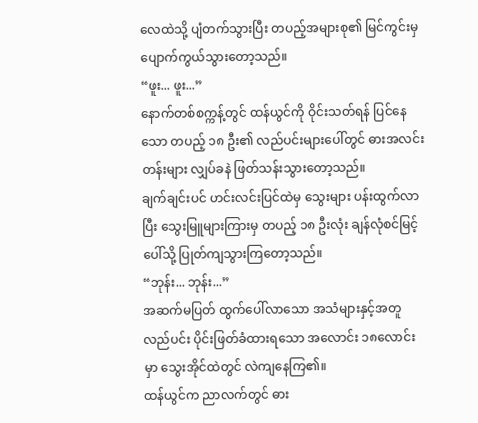လေထဲသို့ ပျံတက်သွားပြီး တပည့်အများစု၏ မြင်ကွင်းမှ ပျောက်ကွယ်သွားတော့သည်။
“ဖူး... ဖူး...”
နောက်တစ်စက္ကန့်တွင် ထန်ယွင်ကို ဝိုင်းသတ်ရန် ပြင်နေသော တပည့် ၁၈ ဦး၏ လည်ပင်းများပေါ်တွင် ဓားအလင်းတန်းများ လျှပ်ခနဲ ဖြတ်သန်းသွားတော့သည်။
ချက်ချင်းပင် ဟင်းလင်းပြင်ထဲမှ သွေးများ ပန်းထွက်လာပြီး သွေးမြူများကြားမှ တပည့် ၁၈ ဦးလုံး ချန်လုံစင်မြင့်ပေါ်သို့ ပြုတ်ကျသွားကြတော့သည်။
“ဘုန်း... ဘုန်း...”
အဆက်မပြတ် ထွက်ပေါ်လာသော အသံများနှင့်အတူ လည်ပင်း ပိုင်းဖြတ်ခံထားရသော အလောင်း ၁၈လောင်းမှာ သွေးအိုင်ထဲတွင် လဲကျနေကြ၏။
ထန်ယွင်က ညာလက်တွင် ဓား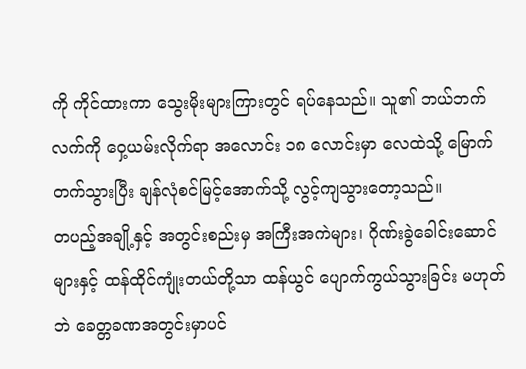ကို ကိုင်ထားကာ သွေးမိုးများကြားတွင် ရပ်နေသည်။ သူ၏ ဘယ်ဘက်လက်ကို ဝှေ့ယမ်းလိုက်ရာ အလောင်း ၁၈ လောင်းမှာ လေထဲသို့ မြောက်တက်သွားပြီး ချန်လုံစင်မြင့်အောက်သို့ လွင့်ကျသွားတော့သည်။
တပည့်အချို့နှင့် အတွင်းစည်းမှ အကြီးအကဲများ၊ ဂိုဏ်းခွဲခေါင်းဆောင်များနှင့် ထန်ထိုင်ကျုံးတယ်တို့သာ ထန်ယွင် ပျောက်ကွယ်သွားခြင်း မဟုတ်ဘဲ ခေတ္တခဏအတွင်းမှာပင်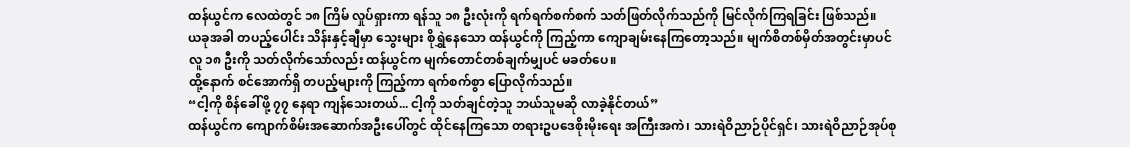ထန်ယွင်က လေထဲတွင် ၁၈ ကြိမ် လှုပ်ရှားကာ ရန်သူ ၁၈ ဦးလုံးကို ရက်ရက်စက်စက် သတ်ဖြတ်လိုက်သည်ကို မြင်လိုက်ကြရခြင်း ဖြစ်သည်။
ယခုအခါ တပည့်ပေါင်း သိန်းနှင့်ချီမှာ သွေးများ စိုရွှဲနေသော ထန်ယွင်ကို ကြည့်ကာ ကျောချမ်းနေကြတော့သည်။ မျက်စိတစ်မှိတ်အတွင်းမှာပင် လူ ၁၈ ဦးကို သတ်လိုက်သော်လည်း ထန်ယွင်က မျက်တောင်တစ်ချက်မျှပင် မခတ်ပေ။
ထို့နောက် စင်အောက်ရှိ တပည့်များကို ကြည့်ကာ ရက်စက်စွာ ပြောလိုက်သည်။
“ငါ့ကို စိန်ခေါ်ဖို့ ၇၇ နေရာ ကျန်သေးတယ်... ငါ့ကို သတ်ချင်တဲ့သူ ဘယ်သူမဆို လာခဲ့နိုင်တယ်”
ထန်ယွင်က ကျောက်စိမ်းအဆောက်အဦးပေါ်တွင် ထိုင်နေကြသော တရားဥပဒေစိုးမိုးရေး အကြီးအကဲ၊ သားရဲဝိညာဉ်ပိုင်ရှင်၊ သားရဲဝိညာဉ်အုပ်စု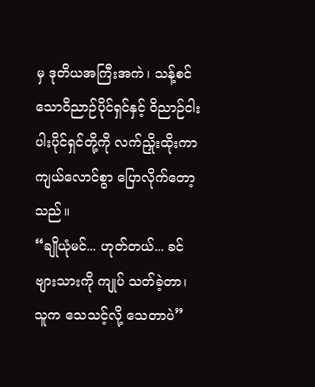မှ ဒုတိယအကြီးအကဲ၊ သန့်စင်သောဝိညာဉ်ပိုင်ရှင်နှင့် ဝိညာဉ်ငါးပါးပိုင်ရှင်တို့ကို လက်ညှိုးထိုးကာ ကျယ်လောင်စွာ ပြောလိုက်တော့သည်။
“ချိုယုံမင်... ဟုတ်တယ်... ခင်ဗျားသားကို ကျုပ် သတ်ခဲ့တာ၊ သူက သေသင့်လို့ သေတာပဲ”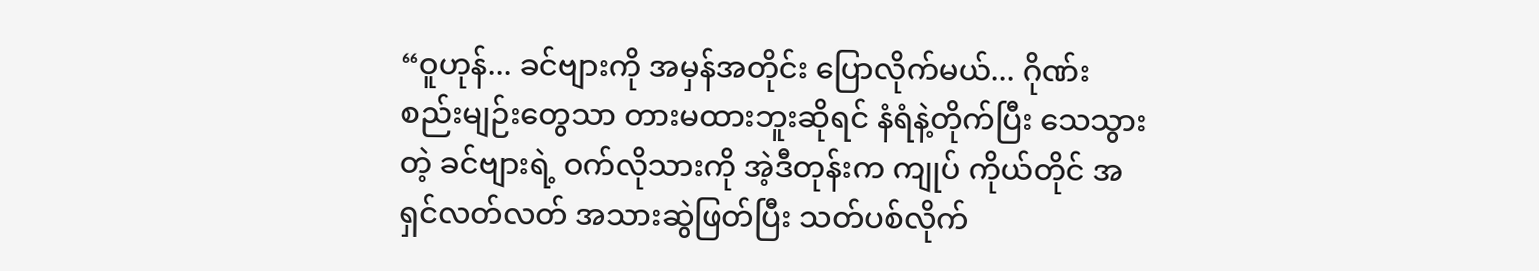“ဝူဟုန်... ခင်ဗျားကို အမှန်အတိုင်း ပြောလိုက်မယ်... ဂိုဏ်းစည်းမျဉ်းတွေသာ တားမထားဘူးဆိုရင် နံရံနဲ့တိုက်ပြီး သေသွားတဲ့ ခင်ဗျားရဲ့ ဝက်လိုသားကို အဲ့ဒီတုန်းက ကျုပ် ကိုယ်တိုင် အရှင်လတ်လတ် အသားဆွဲဖြတ်ပြီး သတ်ပစ်လိုက်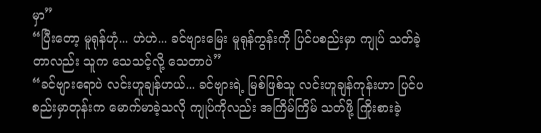မှာ”
“ပြီးတော့ မူရုန်ဟုံ... ဟဲဟဲ... ခင်ဗျားမြေး မူရုန်ကွန်းကို ပြင်ပစည်းမှာ ကျုပ် သတ်ခဲ့တာလည်း သူက သေသင့်လို့ သေတာပဲ”
“ခင်ဗျားရောပဲ လင်းဟူချန်ဟယ်... ခင်ဗျားရဲ့ မြစ်ဖြစ်သူ လင်းဟူချန်ကုန်းဟာ ပြင်ပစည်းမှာတုန်းက မောက်မာခဲ့သလို ကျုပ်ကိုလည်း အကြိမ်ကြိမ် သတ်ဖို့ ကြိုးစားခဲ့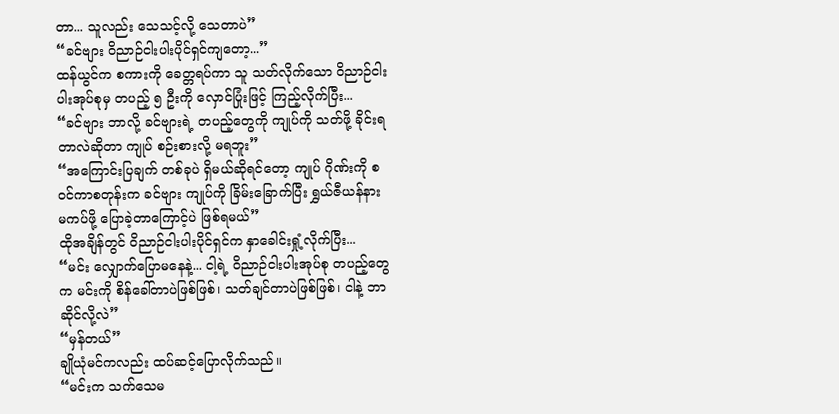တာ... သူလည်း သေသင့်လို့ သေတာပဲ”
“ခင်ဗျား ဝိညာဉ်ငါးပါးပိုင်ရှင်ကျတော့...”
ထန်ယွင်က စကားကို ခေတ္တရပ်ကာ သူ သတ်လိုက်သော ဝိညာဉ်ငါးပါးအုပ်စုမှ တပည့် ၅ ဦးကို လှောင်ပြုံးဖြင့် ကြည့်လိုက်ပြီး...
“ခင်ဗျား ဘာလို့ ခင်ဗျားရဲ့ တပည့်တွေကို ကျုပ်ကို သတ်ဖို့ ခိုင်းရတာလဲဆိုတာ ကျုပ် စဉ်းစားလို့ မရဘူး”
“အကြောင်းပြချက် တစ်ခုပဲ ရှိမယ်ဆိုရင်တော့ ကျုပ် ဂိုဏ်းကို စဝင်ကာစတုန်းက ခင်ဗျား ကျုပ်ကို ခြိမ်းခြောက်ပြီး ရွှယ်ဇီယန်နား မကပ်ဖို့ ပြောခဲ့တာကြောင့်ပဲ ဖြစ်ရမယ်”
ထိုအချိန်တွင် ဝိညာဉ်ငါးပါးပိုင်ရှင်က နှာခေါင်းရှုံ့လိုက်ပြီး...
“မင်း လျှောက်ပြောမနေနဲ့... ငါ့ရဲ့ ဝိညာဉ်ငါးပါးအုပ်စု တပည့်တွေက မင်းကို စိန်ခေါ်တာပဲဖြစ်ဖြစ်၊ သတ်ချင်တာပဲဖြစ်ဖြစ်၊ ငါနဲ့ ဘာဆိုင်လို့လဲ”
“မှန်တယ်”
ချိုယုံမင်ကလည်း ထပ်ဆင့်ပြောလိုက်သည်။
“မင်းက သက်သေမ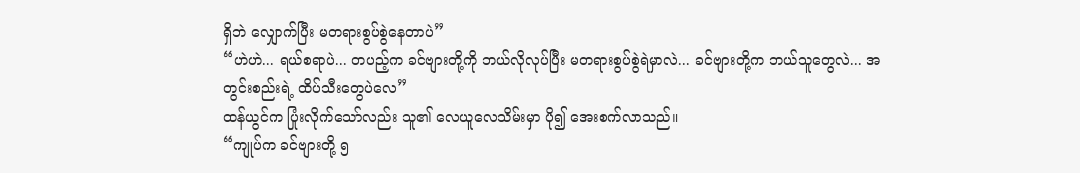ရှိဘဲ လျှောက်ပြီး မတရားစွပ်စွဲနေတာပဲ”
“ဟဲဟဲ... ရယ်စရာပဲ... တပည့်က ခင်ဗျားတို့ကို ဘယ်လိုလုပ်ပြီး မတရားစွပ်စွဲရဲမှာလဲ... ခင်ဗျားတို့က ဘယ်သူတွေလဲ... အတွင်းစည်းရဲ့ ထိပ်သီးတွေပဲလေ”
ထန်ယွင်က ပြုံးလိုက်သော်လည်း သူ၏ လေယူလေသိမ်းမှာ ပို၍ အေးစက်လာသည်။
“ကျုပ်က ခင်ဗျားတို့ ၅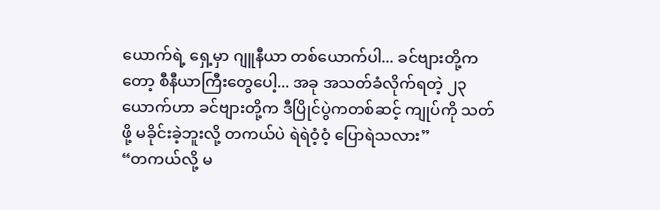ယောက်ရဲ့ ရှေ့မှာ ဂျူနီယာ တစ်ယောက်ပါ... ခင်ဗျားတို့ကတော့ စီနီယာကြီးတွေပေါ့... အခု အသတ်ခံလိုက်ရတဲ့ ၂၃ ယောက်ဟာ ခင်ဗျားတို့က ဒီပြိုင်ပွဲကတစ်ဆင့် ကျုပ်ကို သတ်ဖို့ မခိုင်းခဲ့ဘူးလို့ တကယ်ပဲ ရဲရဲဝံ့ဝံ့ ပြောရဲသလား”
“တကယ်လို့ မ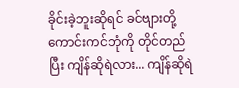ခိုင်းခဲ့ဘူးဆိုရင် ခင်ဗျားတို့ ကောင်းကင်ဘုံကို တိုင်တည်ပြီး ကျိန်ဆိုရဲလား... ကျိန်ဆိုရဲ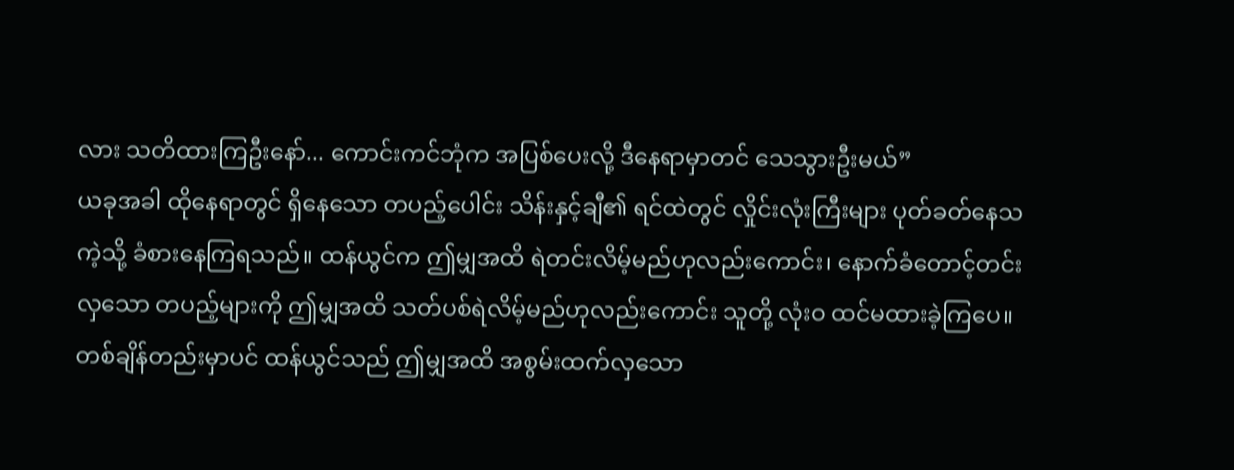လား သတိထားကြဦးနော်... ကောင်းကင်ဘုံက အပြစ်ပေးလို့ ဒီနေရာမှာတင် သေသွားဦးမယ်”
ယခုအခါ ထိုနေရာတွင် ရှိနေသော တပည့်ပေါင်း သိန်းနှင့်ချီ၏ ရင်ထဲတွင် လှိုင်းလုံးကြီးများ ပုတ်ခတ်နေသကဲ့သို့ ခံစားနေကြရသည်။ ထန်ယွင်က ဤမျှအထိ ရဲတင်းလိမ့်မည်ဟုလည်းကောင်း၊ နောက်ခံတောင့်တင်းလှသော တပည့်များကို ဤမျှအထိ သတ်ပစ်ရဲလိမ့်မည်ဟုလည်းကောင်း သူတို့ လုံးဝ ထင်မထားခဲ့ကြပေ။
တစ်ချိန်တည်းမှာပင် ထန်ယွင်သည် ဤမျှအထိ အစွမ်းထက်လှသော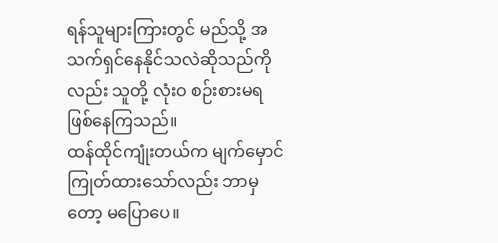ရန်သူများကြားတွင် မည်သို့ အသက်ရှင်နေနိုင်သလဲဆိုသည်ကိုလည်း သူတို့ လုံးဝ စဉ်းစားမရ ဖြစ်နေကြသည်။
ထန်ထိုင်ကျုံးတယ်က မျက်မှောင်ကြုတ်ထားသော်လည်း ဘာမှတော့ မပြောပေ။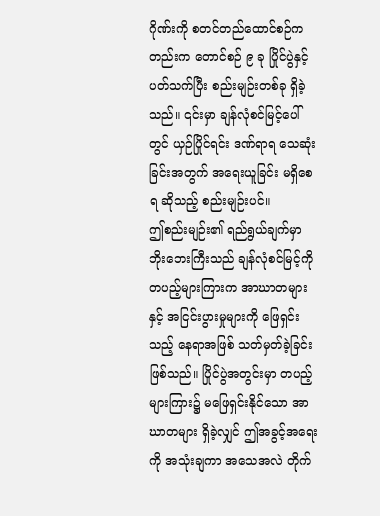ဂိုဏ်းကို စတင်တည်ထောင်စဉ်ကတည်းက တောင်စဉ် ၉ ခု ပြိုင်ပွဲနှင့် ပတ်သက်ပြီး စည်းမျဉ်းတစ်ခု ရှိခဲ့သည်။ ၎င်းမှာ ချန်လုံစင်မြင့်ပေါ်တွင် ယှဉ်ပြိုင်ရင်း ဒဏ်ရာရ သေဆုံးခြင်းအတွက် အရေးယူခြင်း မရှိစေရ ဆိုသည့် စည်းမျဉ်းပင်။
ဤစည်းမျဉ်း၏ ရည်ရွယ်ချက်မှာ ဘိုးဘေးကြီးသည် ချန်လုံစင်မြင့်ကို တပည့်များကြားက အာဃာတများနှင့် အငြင်းပွားမှုများကို ဖြေရှင်းသည့် နေရာအဖြစ် သတ်မှတ်ခဲ့ခြင်း ဖြစ်သည်။ ပြိုင်ပွဲအတွင်းမှာ တပည့်များကြား၌ မဖြေရှင်းနိုင်သော အာဃာတများ ရှိခဲ့လျှင် ဤအခွင့်အရေးကို အသုံးချကာ အသေအလဲ တိုက်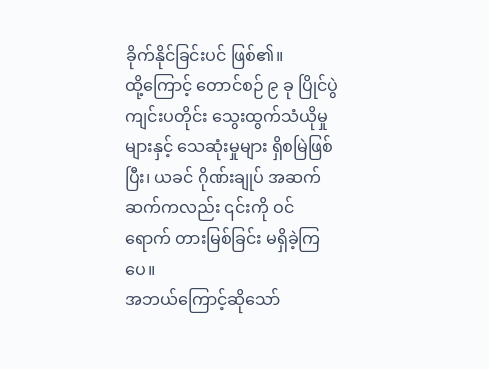ခိုက်နိုင်ခြင်းပင် ဖြစ်၏။
ထို့ကြောင့် တောင်စဉ် ၉ ခု ပြိုင်ပွဲ ကျင်းပတိုင်း သွေးထွက်သံယိုမှုများနှင့် သေဆုံးမှုများ ရှိစမြဲဖြစ်ပြီး၊ ယခင် ဂိုဏ်းချုပ် အဆက်ဆက်ကလည်း ၎င်းကို ဝင်ရောက် တားမြစ်ခြင်း မရှိခဲ့ကြပေ။
အဘယ်ကြောင့်ဆိုသော်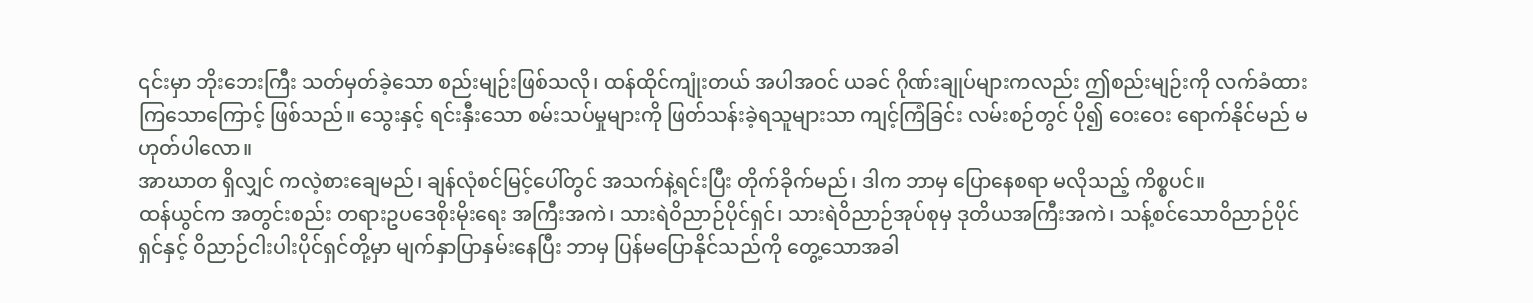၎င်းမှာ ဘိုးဘေးကြီး သတ်မှတ်ခဲ့သော စည်းမျဉ်းဖြစ်သလို၊ ထန်ထိုင်ကျုံးတယ် အပါအဝင် ယခင် ဂိုဏ်းချုပ်များကလည်း ဤစည်းမျဉ်းကို လက်ခံထားကြသောကြောင့် ဖြစ်သည်။ သွေးနှင့် ရင်းနှီးသော စမ်းသပ်မှုများကို ဖြတ်သန်းခဲ့ရသူများသာ ကျင့်ကြံခြင်း လမ်းစဉ်တွင် ပို၍ ဝေးဝေး ရောက်နိုင်မည် မဟုတ်ပါလော။
အာဃာတ ရှိလျှင် ကလဲ့စားချေမည်၊ ချန်လုံစင်မြင့်ပေါ်တွင် အသက်နဲ့ရင်းပြီး တိုက်ခိုက်မည်၊ ဒါက ဘာမှ ပြောနေစရာ မလိုသည့် ကိစ္စပင်။
ထန်ယွင်က အတွင်းစည်း တရားဥပဒေစိုးမိုးရေး အကြီးအကဲ၊ သားရဲဝိညာဉ်ပိုင်ရှင်၊ သားရဲဝိညာဉ်အုပ်စုမှ ဒုတိယအကြီးအကဲ၊ သန့်စင်သောဝိညာဉ်ပိုင်ရှင်နှင့် ဝိညာဉ်ငါးပါးပိုင်ရှင်တို့မှာ မျက်နှာပြာနှမ်းနေပြီး ဘာမှ ပြန်မပြောနိုင်သည်ကို တွေ့သောအခါ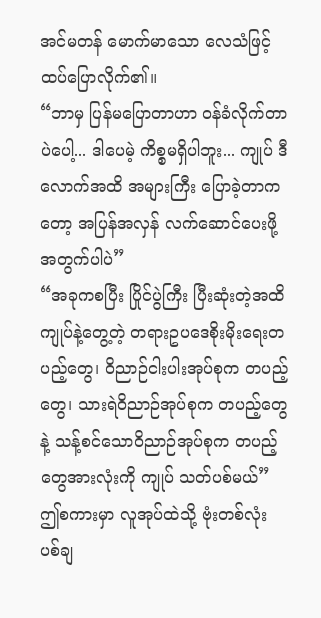အင်မတန် မောက်မာသော လေသံဖြင့် ထပ်ပြောလိုက်၏။
“ဘာမှ ပြန်မပြောတာဟာ ဝန်ခံလိုက်တာပဲပေါ့... ဒါပေမဲ့ ကိစ္စမရှိပါဘူး... ကျုပ် ဒီလောက်အထိ အများကြီး ပြောခဲ့တာကတော့ အပြန်အလှန် လက်ဆောင်ပေးဖို့အတွက်ပါပဲ”
“အခုကစပြီး ပြိုင်ပွဲကြီး ပြီးဆုံးတဲ့အထိ ကျုပ်နဲ့တွေ့တဲ့ တရားဥပဒေစိုးမိုးရေးတပည့်တွေ၊ ဝိညာဉ်ငါးပါးအုပ်စုက တပည့်တွေ၊ သားရဲဝိညာဉ်အုပ်စုက တပည့်တွေနဲ့ သန့်စင်သောဝိညာဉ်အုပ်စုက တပည့်တွေအားလုံးကို ကျုပ် သတ်ပစ်မယ်”
ဤစကားမှာ လူအုပ်ထဲသို့ ဗုံးတစ်လုံး ပစ်ချ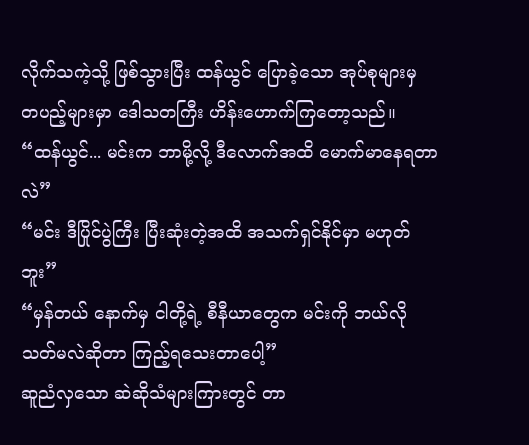လိုက်သကဲ့သို့ ဖြစ်သွားပြီး ထန်ယွင် ပြောခဲ့သော အုပ်စုများမှ တပည့်များမှာ ဒေါသတကြီး ဟိန်းဟောက်ကြတော့သည်။
“ထန်ယွင်... မင်းက ဘာမို့လို့ ဒီလောက်အထိ မောက်မာနေရတာလဲ”
“မင်း ဒီပြိုင်ပွဲကြီး ပြီးဆုံးတဲ့အထိ အသက်ရှင်နိုင်မှာ မဟုတ်ဘူး”
“မှန်တယ် နောက်မှ ငါတို့ရဲ့ စီနီယာတွေက မင်းကို ဘယ်လို သတ်မလဲဆိုတာ ကြည့်ရသေးတာပေါ့”
ဆူညံလှသော ဆဲဆိုသံများကြားတွင် တာ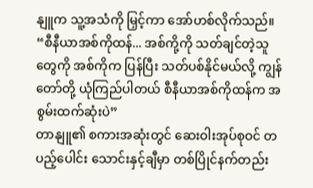နျူက သူ့အသံကို မြှင့်ကာ အော်ဟစ်လိုက်သည်။
“စီနီယာအစ်ကိုထန်... အစ်ကို့ကို သတ်ချင်တဲ့သူတွေကို အစ်ကိုက ပြန်ပြီး သတ်ပစ်နိုင်မယ်လို့ ကျွန်တော်တို့ ယုံကြည်ပါတယ် စီနီယာအစ်ကိုထန်က အစွမ်းထက်ဆုံးပဲ”
တာနျူ၏ စကားအဆုံးတွင် ဆေးဝါးအုပ်စုဝင် တပည့်ပေါင်း သောင်းနှင့်ချီမှာ တစ်ပြိုင်နက်တည်း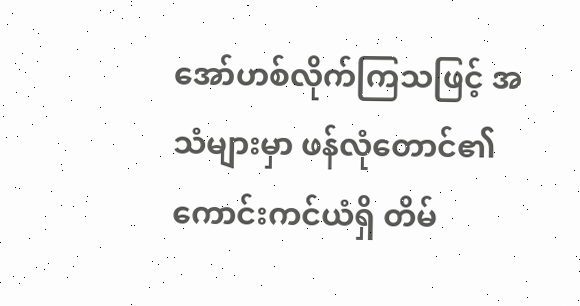အော်ဟစ်လိုက်ကြသဖြင့် အသံများမှာ ဖန်လုံတောင်၏ ကောင်းကင်ယံရှိ တိမ်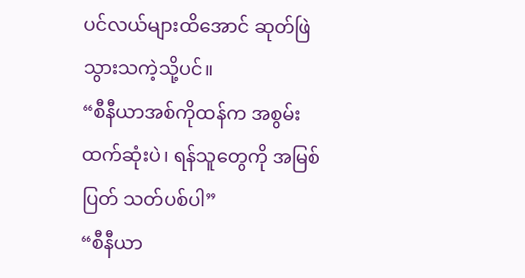ပင်လယ်များထိအောင် ဆုတ်ဖြဲသွားသကဲ့သို့ပင်။
“စီနီယာအစ်ကိုထန်က အစွမ်းထက်ဆုံးပဲ၊ ရန်သူတွေကို အမြစ်ပြတ် သတ်ပစ်ပါ”
“စီနီယာ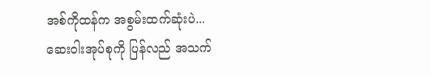အစ်ကိုထန်က အစွမ်းထက်ဆုံးပဲ... ဆေးဝါးအုပ်စုကို ပြန်လည် အသက်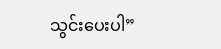သွင်းပေးပါ”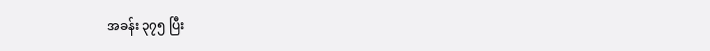အခန်း ၃၇၅ ပြီး